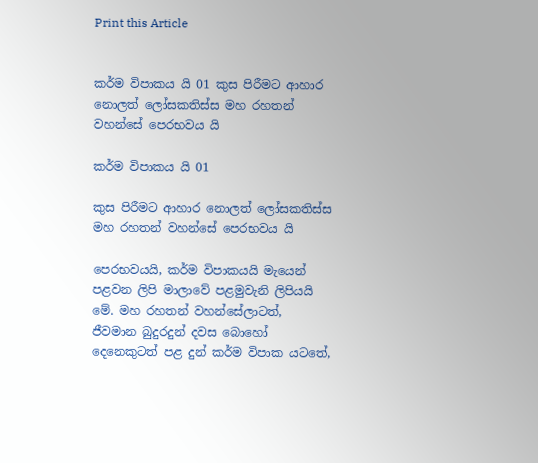Print this Article


කර්ම විපාකය යි 01 කුස පිරීමට ආහාර නොලත් ලෝසකතිස්ස මහ රහතන් වහන්සේ පෙරභවය යි

කර්ම විපාකය යි 01

කුස පිරීමට ආහාර නොලත් ලෝසකතිස්ස මහ රහතන් වහන්සේ පෙරභවය යි

පෙරභවයයි, කර්ම විපාකයයි මැයෙන් පළවන ලිපි මාලාවේ පළමුවැනි ලිපියයි මේ. මහ රහතන් වහන්සේලාටත්, ජීවමාන බුදුරදුන් දවස බොහෝ දෙනෙකුටත් පළ දුන් කර්ම විපාක යටතේ,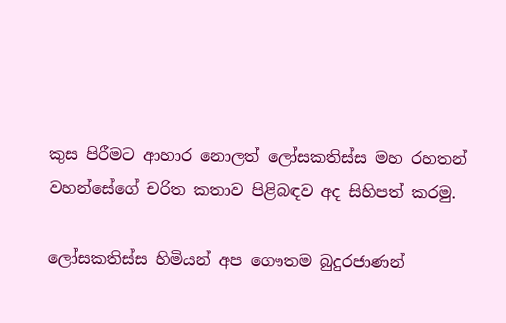කුස පිරීමට ආහාර නොලත් ලෝසකතිස්ස මහ රහතන් වහන්සේගේ චරිත කතාව පිළිබඳව අද සිහිපත් කරමු.

ලෝසකතිස්ස හිමියන් අප ගෞතම බුදුරජාණන්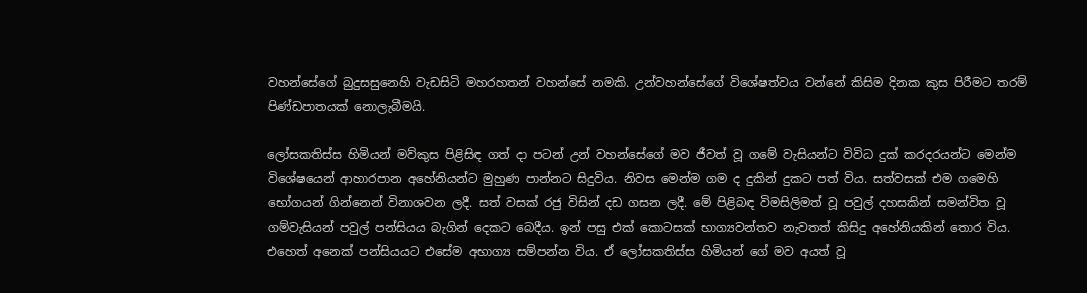වහන්සේගේ බුදුසසුනෙහි වැඩසිටි මහරහතන් වහන්සේ නමකි. උන්වහන්සේගේ විශේෂත්වය වන්නේ කිසිම දිනක කුස පිරීමට තරම් පිණ්ඩපාතයක් නොලැබීමයි.

ලෝසකතිස්ස හිමියන් මව්කුස පිළිසිඳ ගත් දා පටන් උන් වහන්සේගේ මව ජීවත් වූ ගමේ වැසියන්ට විවිධ දුක් කරදරයන්ට මෙන්ම විශේෂයෙන් ආහාරපාන අහේනියන්ට මුහුණ පාන්නට සිදුවිය. නිවස මෙන්ම ගම ද දුකින් දුකට පත් විය. සත්වසක් එම ගමෙහි භෝගයන් ගින්නෙන් විනාශවන ලදී. සත් වසක් රජු විසින් දඩ ගසන ලදී. මේ පිළිබඳ විමසිලිමත් වූ පවුල් දහසකින් සමන්විත වූ ගම්වැසියන් පවුල් පන්සියය බැගින් දෙකට බෙදීය. ඉන් පසු එක් කොටසක් භාග්‍යවන්තව නැවතත් කිසිදු අහේනියකින් තොර විය. එහෙත් අනෙක් පන්සියයට එසේම අභාග්‍ය සම්පන්න විය. ඒ ලෝසකතිස්ස හිමියන් ගේ මව අයත් වූ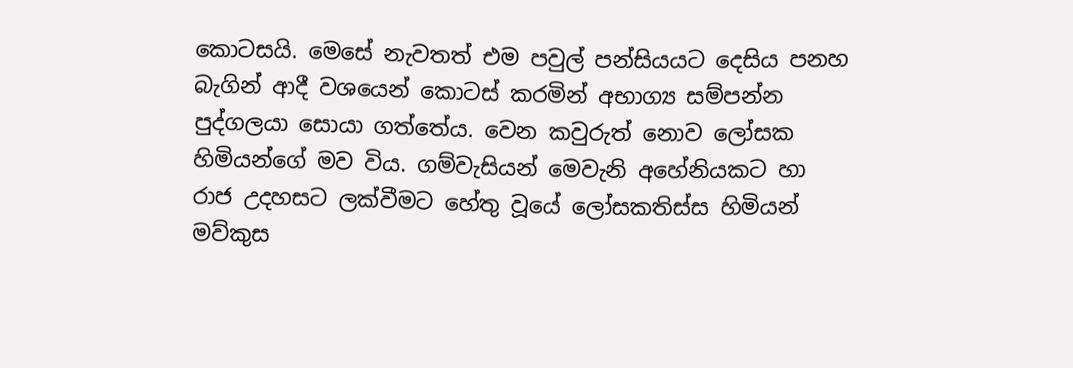කොටසයි. මෙසේ නැවතත් එම පවුල් පන්සියයට දෙසිය පනහ බැගින් ආදී වශයෙන් කොටස් කරමින් අභාග්‍ය සම්පන්න පුද්ගලයා සොයා ගත්තේය. වෙන කවුරුත් නොව ලෝසක හිමියන්ගේ මව විය. ගම්වැසියන් මෙවැනි අහේනියකට හා රාජ උදහසට ලක්වීමට හේතු වූයේ ලෝසකතිස්ස හිමියන් මව්කුස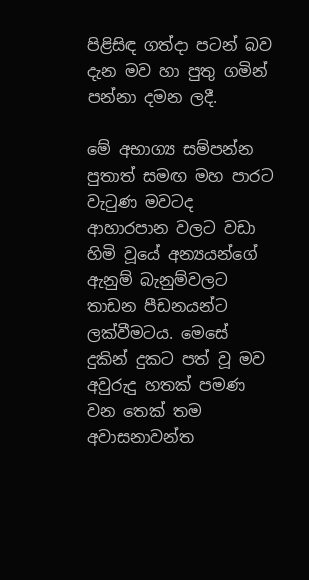පිළිසිඳ ගත්දා පටන් බව දැන මව හා පුතු ගමින් පන්නා දමන ලදී.

මේ අභාග්‍ය සම්පන්න පුතාත් සමඟ මහ පාරට වැටුණ මවටද ආහාරපාන වලට වඩා හිමි වූයේ අන්‍යයන්ගේ ඇනුම් බැනුම්වලට තාඩන පීඩනයන්ට ලක්වීමටය. මෙසේ දුකින් දුකට පත් වූ මව අවුරුදු හතක් පමණ වන තෙක් තම අවාසනාවන්ත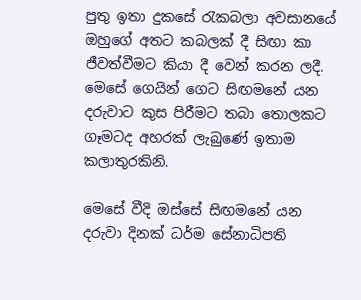පුතු ඉතා දුකසේ රැකබලා අවසානයේ ඔහුගේ අතට කබලක් දී සිඟා කා ජීවත්වීමට කියා දී වෙන් කරන ලදී. මෙසේ ගෙයින් ගෙට සිඟමනේ යන දරුවාට කුස පිරීමට තබා තොලකට ගෑමටද අහරක් ලැබුණේ ඉතාම කලාතුරකිනි.

මෙසේ වීදි ඔස්සේ සිඟමනේ යන දරුවා දිනක් ධර්ම සේනාධිපති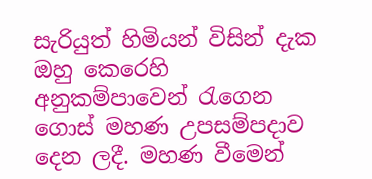සැරියුත් හිමියන් විසින් දැක ඔහු කෙරෙහි අනුකම්පාවෙන් රැගෙන ගොස් මහණ උපසම්පදාව දෙන ලදී. මහණ වීමෙන්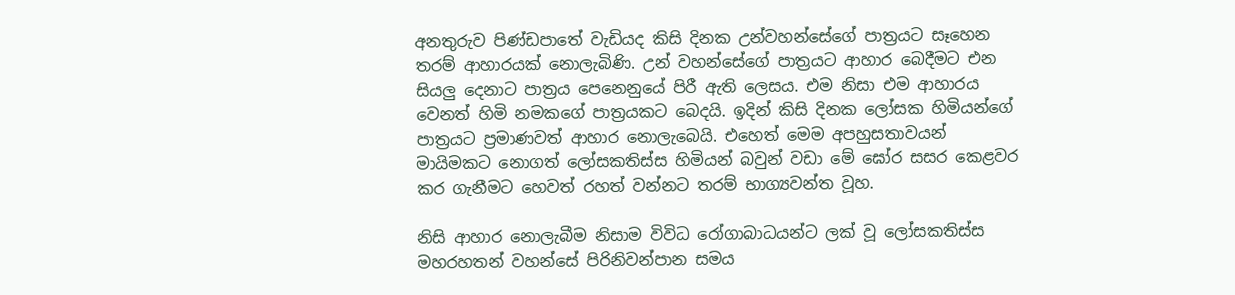අනතුරුව පිණ්ඩපාතේ වැඩියද කිසි දිනක උන්වහන්සේගේ පාත්‍රයට සෑහෙන තරම් ආහාරයක් නොලැබිණි. උන් වහන්සේගේ පාත්‍රයට ආහාර බෙදීමට එන සියලු දෙනාට පාත්‍රය පෙනෙනුයේ පිරී ඇති ලෙසය. එම නිසා එම ආහාරය වෙනත් හිමි නමකගේ පාත්‍රයකට බෙදයි. ඉදින් කිසි දිනක ලෝසක හිමියන්ගේ පාත්‍රයට ප්‍රමාණවත් ආහාර නොලැබෙයි. එහෙත් මෙම අපහුසතාවයන් මායිමකට නොගත් ලෝසකතිස්ස හිමියන් බවුන් වඩා මේ ඝෝර සසර කෙළවර කර ගැනීමට හෙවත් රහත් වන්නට තරම් භාග්‍යවන්ත වූහ.

නිසි ආහාර නොලැබීම නිසාම විවිධ රෝගාබාධයන්ට ලක් වූ ලෝසකතිස්ස මහරහතන් වහන්සේ පිරිනිවන්පාන සමය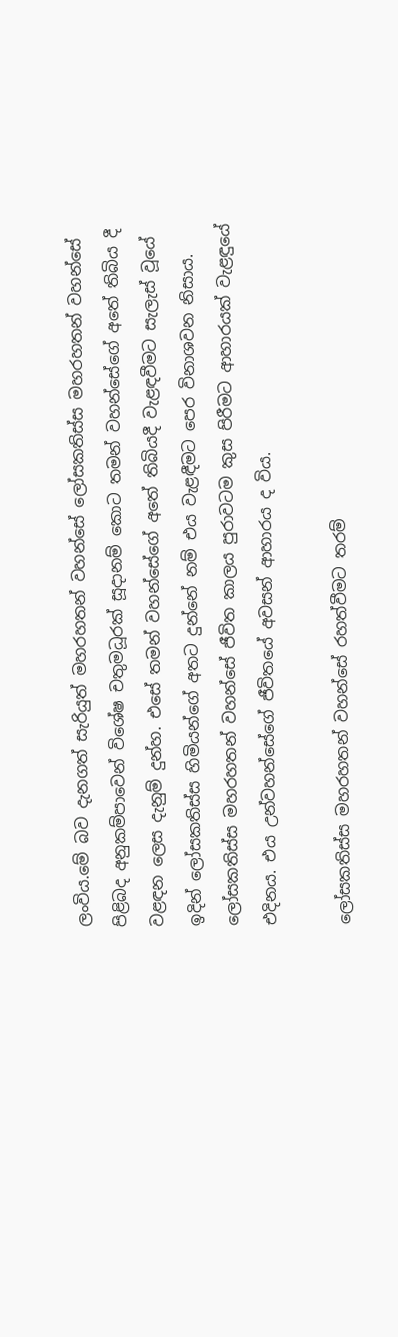ලංවිය.මේ බව දැනගත් සැරියුත් මහරහතන් වහන්සේ ලෝසකතිස්ස මහරහතන් වහන්සේ පිළිබද අනුකම්පාවෙන් විශේෂ චතුමධූරක් සූදානම් කොට තමන් වහන්සේගේ අතේ තිබිය දී වළඳන ලෙස දැනුම් දුන්හ. එසේ තමන් වහන්සේගේ අතේ තිබියදී වැළඳවීමට සැලැස් වූයේ ඉදින් ලෝසකතිස්ස හිමියන්ගේ අතට දුන්නේ නම් එය වැළඳීමට පෙර විනාශවන නිසාය. ලෝසකතිස්ස මහරහතන් වහන්සේ ජීවිත කාලය පුරාවටම කුස පිරීමට ආහාරයක් වැළඳුයේ එදිනය. එය උන්වහන්සේගේ ජීවිතයේ අවසන් ආහාරය ද විය.

ලෝසකතිස්ස මහරහතන් වහන්සේ රහත්වීමට තරම්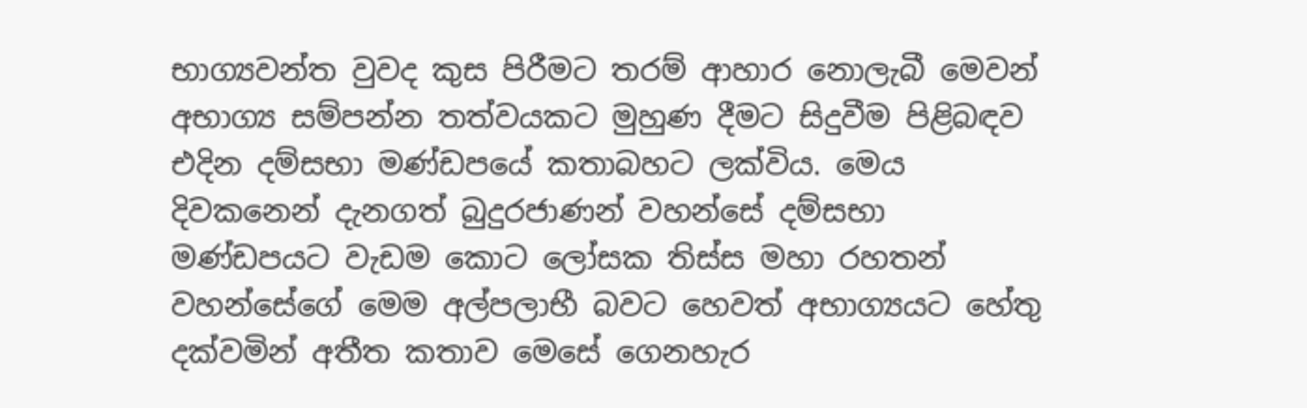භාග්‍යවන්ත වුවද කුස පිරීමට තරම් ආහාර නොලැබී මෙවන් අභාග්‍ය සම්පන්න තත්වයකට මුහුණ දීමට සිදුවීම පිළිබඳව එදින දම්සභා මණ්ඩපයේ කතාබහට ලක්විය. මෙය දිවකනෙන් දැනගත් බුදුරජාණන් වහන්සේ දම්සභා මණ්ඩපයට වැඩම කොට ලෝසක තිස්ස මහා රහතන් වහන්සේගේ මෙම අල්පලාභී බවට හෙවත් අභාග්‍යයට හේතු දක්වමින් අතීත කතාව මෙසේ ගෙනහැර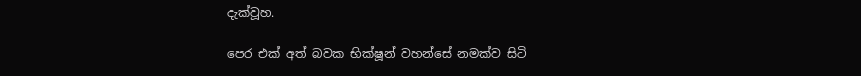දැක්වූහ.

පෙර එක් අත් බවක භික්ෂූන් වහන්සේ නමක්ව සිටි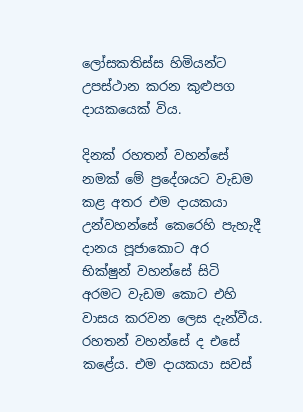ලෝසකතිස්ස හිමියන්ට උපස්ථාන කරන කුළුපග දායකයෙක් විය.

දිනක් රහතන් වහන්සේ නමක් මේ ප්‍රදේශයට වැඩම කළ අතර එම දායකයා උන්වහන්සේ කෙරෙහි පැහැදී දානය පූජාකොට අර භික්ෂුන් වහන්සේ සිටි අරමට වැඩම කොට එහි වාසය කරවන ලෙස දැන්වීය. රහතන් වහන්සේ ද එසේ කළේය. එම දායකයා සවස්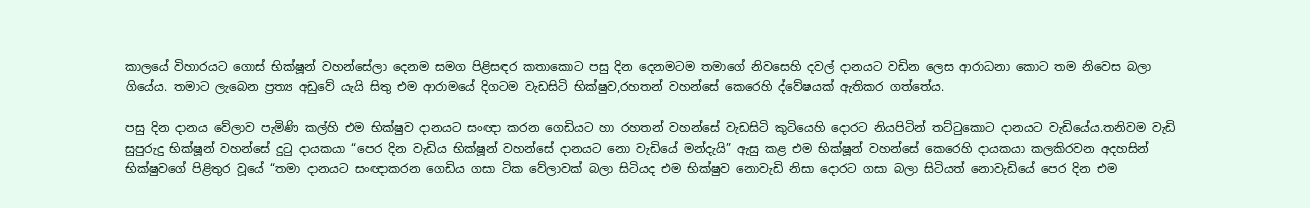කාලයේ විහාරයට ගොස් භික්ෂූන් වහන්සේලා දෙනම සමග පිළිසඳර කතාකොට පසු දින දෙනමටම තමාගේ නිවසෙහි දවල් දානයට වඩින ලෙස ආරාධනා කොට තම නිවෙස බලා ගියේය. තමාට ලැබෙන ප්‍රත්‍ය අඩුවේ යැයි සිතු එම ආරාමයේ දිගටම වැඩසිටි භික්ෂුව,රහතන් වහන්සේ කෙරෙහි ද්වේෂයක් ඇතිකර ගත්තේය.

පසු දින දානය වේලාව පැමිණි කල්හි එම භික්ෂුව දානයට සංඥා කරන ගෙඩියට හා රහතන් වහන්සේ වැඩසිටි කුටියෙහි දොරට නියපිටින් තට්ටුකොට දානයට වැඩියේය.තනිවම වැඩි සුපුරුදු භික්ෂූන් වහන්සේ දුටු දායකයා “පෙර දින වැඩිය භික්ෂූන් වහන්සේ දානයට නො වැඩියේ මන්දැයි” ඇසු කළ එම භික්ෂූන් වහන්සේ කෙරෙහි දායකයා කලකිරවන අදහසින් භික්ෂුවගේ පිළිතුර වූයේ “තමා දානයට සංඥාකරන ගෙඩිය ගසා ටික වේලාවක් බලා සිටියද එම භික්ෂුව නොවැඩි නිසා දොරට ගසා බලා සිටියත් නොවැඩියේ පෙර දින එම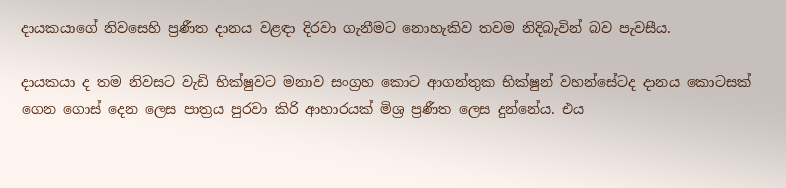දායකයාගේ නිවසෙහි ප්‍රණීත දානය වළඳා දිරවා ගැනීමට නොහැකිව තවම නිදිබැවින් බව පැවසීය.

දායකයා ද තම නිවසට වැඩි භික්ෂුවට මනාව සංග්‍රහ කොට ආගන්තුක භික්ෂුන් වහන්සේටද දානය කොටසක් ගෙන ගොස් දෙන ලෙස පාත්‍රය පුරවා කිරි ආහාරයක් මිශ්‍ර ප්‍රණීත ලෙස දුන්නේය. එය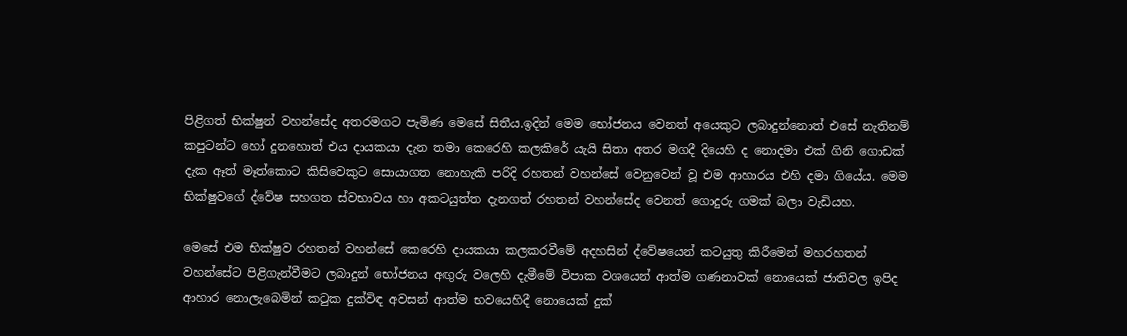පිළිගත් භික්ෂුන් වහන්සේද අතරමගට පැමිණ මෙසේ සිතීය.ඉදින් මෙම භෝජනය වෙනත් අයෙකුට ලබාදුන්නොත් එසේ නැතිනම් කපුටන්ට හෝ දුනහොත් එය දායකයා දැන තමා කෙරෙහි කලකිරේ යැයි සිතා අතර මගදී දියෙහි ද නොදමා එක් ගිනි ගොඩක් දැක ඈත් මෑත්කොට කිසිවෙකුට සොයාගත නොහැකි පරිදි රහතන් වහන්සේ වෙනුවෙන් වූ එම ආහාරය එහි දමා ගියේය. මෙම භික්ෂුවගේ ද්වේෂ සහගත ස්වභාවය හා අකටයුත්ත දැනගත් රහතන් වහන්සේද වෙනත් ගොදුරු ගමක් බලා වැඩියහ.

මෙසේ එම භික්ෂුව රහතන් වහන්සේ කෙරෙහි දායකයා කලකරවීමේ අදහසින් ද්වේෂයෙන් කටයුතු කිරීමෙන් මහරහතන් වහන්සේට පිළිගැන්වීමට ලබාදුන් භෝජනය අඟුරු වලෙහි දැමීමේ විපාක වශයෙන් ආත්ම ගණනාවක් නොයෙක් ජාතිවල ඉපිද ආහාර නොලැබෙමින් කටුක දුක්විඳ අවසන් ආත්ම භවයෙහිදී නොයෙක් දුක්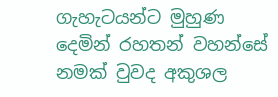ගැහැටයන්ට මුහුණ දෙමින් රහතන් වහන්සේ නමක් වුවද අකුශල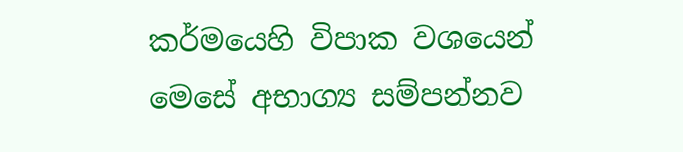කර්මයෙහි විපාක වශයෙන් මෙසේ අභාග්‍ය සම්පන්නව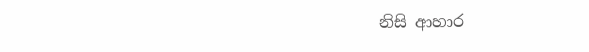නිසි ආහාර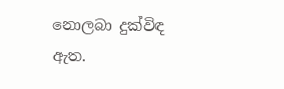නොලබා දුක්විඳ ඇත.